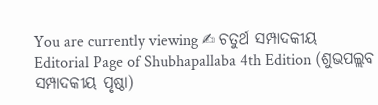You are currently viewing ✍ ଚତୁର୍ଥ ସମ୍ପାଦକୀୟ
Editorial Page of Shubhapallaba 4th Edition (ଶୁଭପଲ୍ଲବ ସମ୍ପାଦକୀୟ ପୃଷ୍ଠା)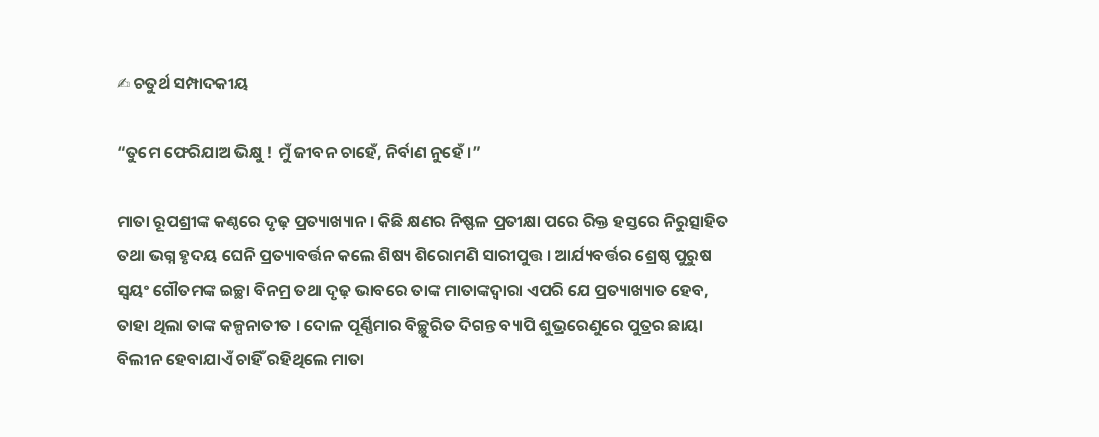✍ ଚତୁର୍ଥ ସମ୍ପାଦକୀୟ

“ତୁମେ ଫେରିଯାଅ ଭିକ୍ଷୁ ! ମୁଁ ଜୀବନ ଚାହେଁ, ନିର୍ବାଣ ନୁହେଁ ।”

ମାତା ରୂପଶ୍ରୀଙ୍କ କଣ୍ଠରେ ଦୃଢ଼ ପ୍ରତ୍ୟାଖ୍ୟାନ । କିଛି କ୍ଷଣର ନିଷ୍ଫଳ ପ୍ରତୀକ୍ଷା ପରେ ରିକ୍ତ ହସ୍ତରେ ନିରୁତ୍ସାହିତ ତଥା ଭଗ୍ନ ହୃଦୟ ଘେନି ପ୍ରତ୍ୟାବର୍ତ୍ତନ କଲେ ଶିଷ୍ୟ ଶିରୋମଣି ସାରୀପୁତ୍ତ । ଆର୍ଯ୍ୟବର୍ତ୍ତର ଶ୍ରେଷ୍ଠ ପୁରୁଷ ସ୍ୱୟଂ ଗୌତମଙ୍କ ଇଚ୍ଛା ବିନମ୍ର ତଥା ଦୃଢ଼ ଭାବରେ ତାଙ୍କ ମାତାଙ୍କଦ୍ୱାରା ଏପରି ଯେ ପ୍ରତ୍ୟାଖ୍ୟାତ ହେବ, ତାହା ଥିଲା ତାଙ୍କ କଳ୍ପନାତୀତ । ଦୋଳ ପୂର୍ଣ୍ଣିମାର ବିଚ୍ଛୁରିତ ଦିଗନ୍ତ ବ୍ୟାପି ଶୁଭ୍ରରେଣୁରେ ପୁତ୍ରର ଛାୟା ବିଲୀନ ହେବାଯାଏଁ ଚାହିଁ ରହିଥିଲେ ମାତା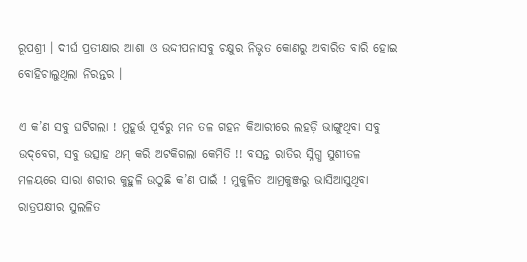ରୂପଶ୍ରୀ । ଦୀର୍ଘ ପ୍ରତୀକ୍ଷାର ଆଶା ଓ ଉଦ୍ଦୀପନାସବୁ ଚକ୍ଷୁର ନିଭୃତ କୋଣରୁ ଅବାରିତ ବାରି ହୋଇ ବୋହିଚାଲୁଥିଲା ନିରନ୍ତର ।

ଏ କ’ଣ ସବୁ ଘଟିଗଲା ! ମୁହୂର୍ତ୍ତ ପୂର୍ବରୁ ମନ ତଳ ଗହନ କିଆରୀରେ ଲହଡ଼ି ଭାଙ୍ଗୁଥିବା ସବୁ ଉଦ୍‌ବେଗ, ସବୁ ଉତ୍ସାହ ଥମ୍ କରି ଅଟକିଗଲା କେମିତି !! ବସନ୍ତ ରାତିର ସ୍ନିଗ୍ଧ ସୁଶୀତଳ ମଳୟରେ ସାରା ଶରୀର କୁହୁଳି ଉଠୁଛି କ’ଣ ପାଇଁ ! ମୁକୁଳିତ ଆମ୍ରକୁଞ୍ଜରୁ ଭାସିଆସୁଥିବା ରାତ୍ରପକ୍ଷୀର ସୁଲଳିତ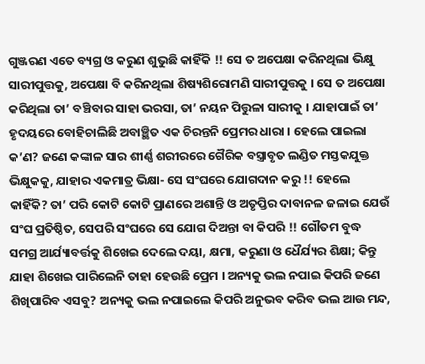ଗୁଞ୍ଜରଣ ଏତେ ବ୍ୟଗ୍ର ଓ କରୁଣ ଶୁଭୁଛି କାହିଁକି !! ସେ ତ ଅପେକ୍ଷା କରିନଥିଲା ଭିକ୍ଷୁ ସାରୀପୁତ୍ତକୁ, ଅପେକ୍ଷା ବି କରିନଥିଲା ଶିଷ୍ୟଶିରୋମଣି ସାରୀପୁତ୍ତକୁ । ସେ ତ ଅପେକ୍ଷା କରିଥିଲା ତା’ ବଞ୍ଚିବାର ସାହା ଭରସା, ତା’ ନୟନ ପିତ୍ତୁଳା ସାରୀକୁ । ଯାହାପାଇଁ ତା’ ହୃଦୟରେ ବୋହିଚାଲିଛି ଅବାଞ୍ଛିତ ଏକ ଚିରନ୍ତନି ପ୍ରେମର ଧାରା । ହେଲେ ପାଇଲା କ’ଣ? ଜଣେ କଙ୍କାଳ ସାର ଶୀର୍ଣ୍ଣ ଶରୀରରେ ଗୈରିକ ବସ୍ତ୍ରାବୃତ ଲଣ୍ଡିତ ମସ୍ତକଯୁକ୍ତ ଭିକ୍ଷୁକକୁ, ଯାହାର ଏକମାତ୍ର ଭିକ୍ଷା- ସେ ସଂଘରେ ଯୋଗଦାନ କରୁ !! ହେଲେ କାହିଁକି? ତା’ ପରି କୋଟି କୋଟି ପ୍ରାଣରେ ଅଶାନ୍ତି ଓ ଅତୃପ୍ତିର ଦାବାନଳ ଜଳାଇ ଯେଉଁ ସଂଘ ପ୍ରତିଷ୍ଠିତ, ସେପରି ସଂଘରେ ସେ ଯୋଗ ଦିଅନ୍ତା ବା କିପରି !! ଗୌତମ ବୁଦ୍ଧ ସମଗ୍ର ଆର୍ଯ୍ୟାବର୍ତ୍ତକୁ ଶିଖେଇ ଦେଲେ ଦୟା, କ୍ଷମା, କରୁଣା ଓ ଧୈର୍ଯ୍ୟର ଶିକ୍ଷା; କିନ୍ତୁ ଯାହା ଶିଖେଇ ପାରିଲେନି ତାହା ହେଉଛି ପ୍ରେମ । ଅନ୍ୟକୁ ଭଲ ନପାଇ କିପରି ଜଣେ ଶିଖିପାରିବ ଏସବୁ? ଅନ୍ୟକୁ ଭଲ ନପାଇଲେ କିପରି ଅନୁଭବ କରିବ ଭଲ ଆଉ ମନ୍ଦ,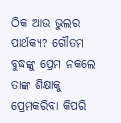ଠିକ ଆଉ ଭୁଲର ପାର୍ଥକ୍ୟ? ଗୌତମ ବୁଦ୍ଧଙ୍କୁ ପ୍ରେମ ନକଲେ ତାଙ୍କ ଶିକ୍ଷାକୁ ପ୍ରେମକରିବା କିପରି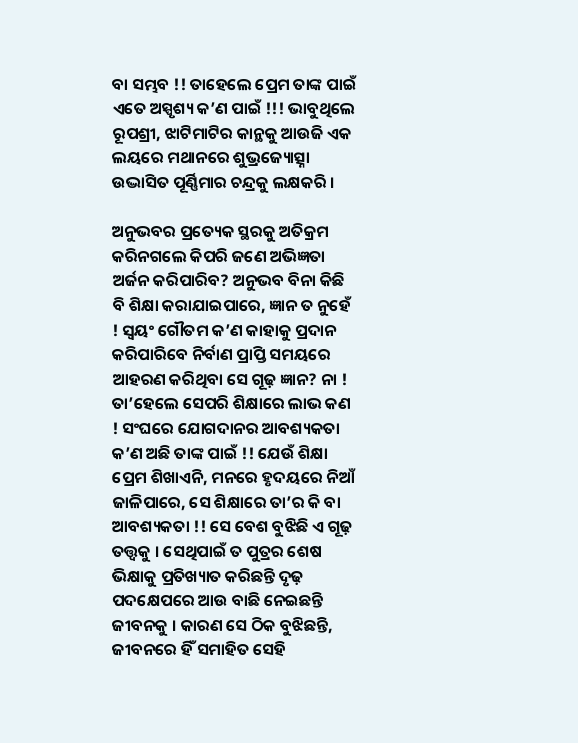ବା ସମ୍ଭବ !! ତାହେଲେ ପ୍ରେମ ତାଙ୍କ ପାଇଁ ଏତେ ଅସ୍ପୃଶ୍ୟ କ’ଣ ପାଇଁ !!! ଭାବୁଥିଲେ ରୂପଶ୍ରୀ, ଝାଟିମାଟିର କାନ୍ଥକୁ ଆଉଜି ଏକ ଲୟରେ ମଥାନରେ ଶୁଭ୍ରଜ୍ୟୋତ୍ସ୍ନା ଉଦ୍ଭାସିତ ପୂର୍ଣ୍ଣିମାର ଚନ୍ଦ୍ରକୁ ଲକ୍ଷକରି ।

ଅନୁଭବର ପ୍ରତ୍ୟେକ ସ୍ଥରକୁ ଅତିକ୍ରମ କରିନଗଲେ କିପରି ଜଣେ ଅଭିଜ୍ଞତା ଅର୍ଜନ କରିପାରିବ? ଅନୁଭବ ବିନା କିଛି ବି ଶିକ୍ଷା କରାଯାଇପାରେ, ଜ୍ଞାନ ତ ନୁହେଁ ! ସ୍ୱୟଂ ଗୌତମ କ’ଣ କାହାକୁ ପ୍ରଦାନ କରିପାରିବେ ନିର୍ବାଣ ପ୍ରାପ୍ତି ସମୟରେ ଆହରଣ କରିଥିବା ସେ ଗୂଢ଼ ଜ୍ଞାନ? ନା ! ତା’ହେଲେ ସେପରି ଶିକ୍ଷାରେ ଲାଭ କଣ ! ସଂଘରେ ଯୋଗଦାନର ଆବଶ୍ୟକତା କ’ଣ ଅଛି ତାଙ୍କ ପାଇଁ !! ଯେଉଁ ଶିକ୍ଷା ପ୍ରେମ ଶିଖାଏନି, ମନରେ ହୃଦୟରେ ନିଆଁ ଜାଳିପାରେ, ସେ ଶିକ୍ଷାରେ ତା’ର କି ବା ଆବଶ୍ୟକତା !! ସେ ବେଶ ବୁଝିଛି ଏ ଗୂଢ଼ ତତ୍ତ୍ୱକୁ । ସେଥିପାଇଁ ତ ପୁତ୍ରର ଶେଷ ଭିକ୍ଷାକୁ ପ୍ରତିଖ୍ୟାତ କରିଛନ୍ତି ଦୃଢ଼ ପଦକ୍ଷେପରେ ଆଉ ବାଛି ନେଇଛନ୍ତି ଜୀବନକୁ । କାରଣ ସେ ଠିକ ବୁଝିଛନ୍ତି, ଜୀବନରେ ହିଁ ସମାହିତ ସେହି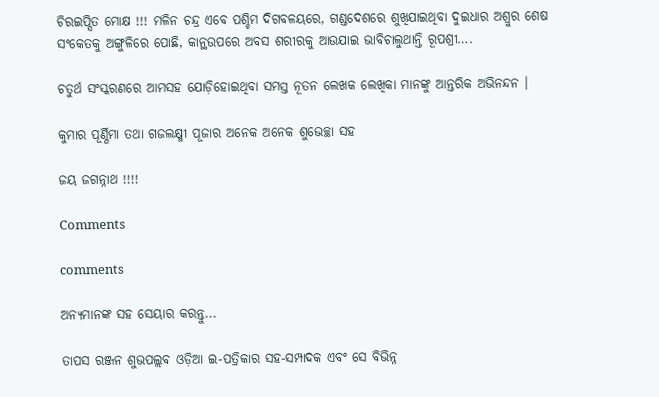ଚିରଇପ୍ସିତ ମୋକ୍ଷ !!! ମଳିନ ଚନ୍ଦ୍ର ଏବେ ପଶ୍ଚିମ ଦିଗବଳୟରେ, ଗଣ୍ଡଦେଶରେ ଶୁଖିଯାଇଥିବା ଦୁଇଧାର ଅଶ୍ରୁର ଶେଷ ସଂକେତକୁ ଅଙ୍ଗୁଳିରେ ପୋଛି, କାନ୍ଥଉପରେ ଅବସ ଶରୀରକୁ ଆଉଯାଇ ଭାବିଚାଲୁଥାନ୍ତି ରୂପଶ୍ରୀ….

ଚତୁର୍ଥ ସଂସ୍କରଣରେ ଆମସହ ଯୋଡ଼ିହୋଇଥିବା ସମସ୍ତ ନୂତନ ଲେଖକ ଲେଖିକା ମାନଙ୍କୁ ଆନ୍ତରିକ ଅଭିନନ୍ଦନ ।

କୁମାର ପୂର୍ଣ୍ଣିମା ତଥା ଗଜଲକ୍ଷ୍ମୀ ପୂଜାର ଅନେକ ଅନେକ ଶୁଭେଚ୍ଛା ସହ

ଜୟ ଜଗନ୍ନାଥ !!!!

Comments

comments

ଅନ୍ୟମାନଙ୍କ ସହ ସେୟାର କରନ୍ତୁ...

ତାପସ ରଞ୍ଜନ ଶୁଭପଲ୍ଲବ ଓଡ଼ିଆ ଇ-ପତ୍ରିକାର ସହ-ସମ୍ପାଦକ ଏବଂ ସେ ବିଭିନ୍ନ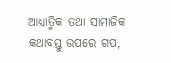ଆଧ୍ୟାତ୍ମିକ ତଥା ସାମାଜିକ କଥାବସ୍ତୁ ଉପରେ ଗପ,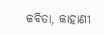କବିତା, କାହାଣୀ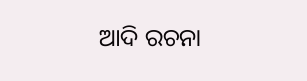ଆଦି ରଚନା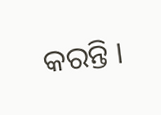କରନ୍ତି ।